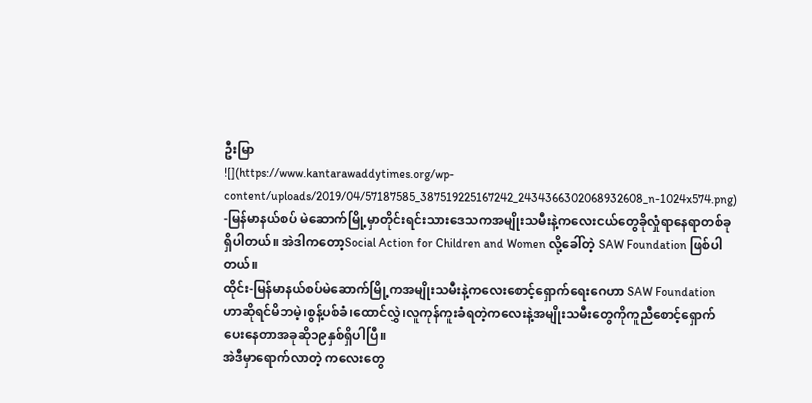ဦးမြာ
![](https://www.kantarawaddytimes.org/wp-content/uploads/2019/04/57187585_387519225167242_2434366302068932608_n-1024x574.png)
-မြန်မာနယ်စပ် မဲဆောက်မြို့မှာတိုင်းရင်းသားဒေသကအမျိုးသမီးနဲ့ကလေးငယ်တွေခိုလှုံရာနေရာတစ်ခုရှိပါတယ်။ အဲဒါကတော့Social Action for Children and Women လို့ခေါ်တဲ့ SAW Foundation ဖြစ်ပါတယ်။
ထိုင်း-မြန်မာနယ်စပ်မဲဆောက်မြို့ကအမျိုးသမီးနဲ့ကလေးစောင့်ရှောက်ရေးဂေဟာ SAW Foundation ဟာဆိုရင်မိဘမဲ့၊စွန့်ပစ်ခံ၊ထောင်လွှဲ၊လူကုန်ကူးခံရတဲ့ကလေးနဲ့အမျိုးသမီးတွေကိုကူညီစောင့်ရှောက်ပေးနေတာအခုဆို၁၉နှစ်ရှိပါပြီ။
အဲဒီမှာရောက်လာတဲ့ ကလေးတွေ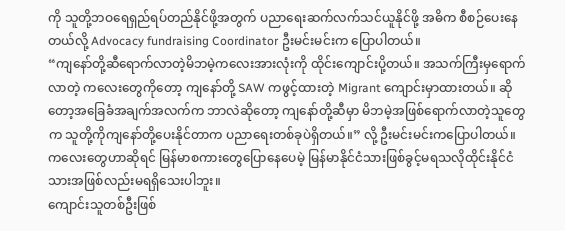ကို သူတို့ဘဝရေရှည်ရပ်တည်နိုင်ဖို့အတွက် ပညာရေးဆက်လက်သင်ယူနိုင်ဖို့ အဓိက စီစဉ်ပေးနေတယ်လို့ Advocacy fundraising Coordinator ဦးမင်းမင်းက ပြောပါတယ်။
“ကျနော်တို့ဆီရောက်လာတဲ့မိဘမဲ့ကလေးအားလုံးကို ထိုင်းကျောင်းပို့တယ်။ အသက်ကြီးမှရောက်လာတဲ့ ကလေးတွေကိုတော့ ကျနော်တို့ SAW ကဖွင့်ထားတဲ့ Migrant ကျောင်းမှာထားတယ်။ ဆိုတော့အခြေခံအချက်အလက်က ဘာလဲဆိုတော့ ကျနော်တို့ဆီမှာ မိဘမဲ့အဖြစ်ရောက်လာတဲ့သူတွေက သူတို့ကိုကျနော်တို့ပေးနိုင်တာက ပညာရေးတစ်ခုပဲရှိတယ်။” လို့ ဦးမင်းမင်းကပြောပါတယ်။
ကလေးတွေဟာဆိုရင် မြန်မာစကားတွေပြောနေပေမဲ့ မြန်မာနိုင်ငံသားဖြစ်ခွင့်မရသလိုထိုင်းနိုင်ငံသားအဖြစ်လည်းမရရှိသေးပါဘူး။
ကျောင်းသူတစ်ဦးဖြစ်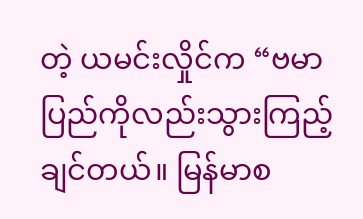တဲ့ ယမင်းလှိုင်က “ဗမာပြည်ကိုလည်းသွားကြည့်ချင်တယ်။ မြန်မာစ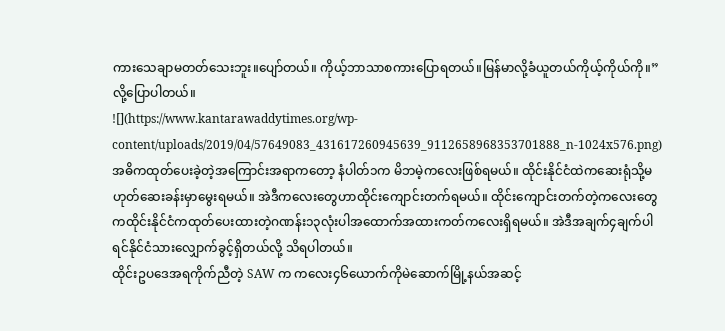ကားသေချာမတတ်သေးဘူး။ပျော်တယ်။ ကိုယ့်ဘာသာစကားပြောရတယ်။မြန်မာလို့ခံယူတယ်ကိုယ့်ကိုယ်ကို။” လို့ပြောပါတယ်။
![](https://www.kantarawaddytimes.org/wp-content/uploads/2019/04/57649083_431617260945639_9112658968353701888_n-1024x576.png)
အဓိကထုတ်ပေးခဲ့တဲ့အကြောင်းအရာကတော့ နံပါတ်၁က မိဘမဲ့ကလေးဖြစ်ရမယ်။ ထိုင်းနိုင်ငံထဲကဆေးရုံသို့မဟုတ်ဆေးခန်းမှာမွေးရမယ်။ အဲဒီကလေးတွေဟာထိုင်းကျောင်းတက်ရမယ်။ ထိုင်းကျောင်းတက်တဲ့ကလေးတွေကထိုင်းနိုင်ငံကထုတ်ပေးထားတဲ့ဂဏန်း၁၃လုံးပါအထောက်အထားကတ်ကလေးရှိရမယ်။ အဲဒီအချက်၄ချက်ပါရင်နိုင်ငံသားလျှောက်ခွင့်ရှိတယ်လို့ သိရပါတယ်။
ထိုင်းဥပဒေအရကိုက်ညီတဲ့ SAW က ကလေး၄၆ယောက်ကိုမဲဆောက်မြို့နယ်အဆင့်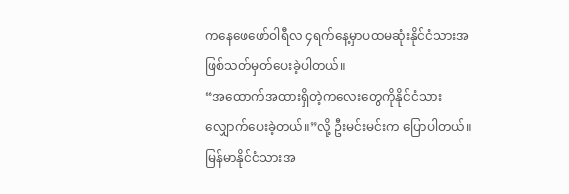ကနေဖေဖော်ဝါရီလ ၄ရက်နေ့မှာပထမဆုံးနိုင်ငံသားအဖြစ်သတ်မှတ်ပေးခဲ့ပါတယ်။
“အထောက်အထားရှိတဲ့ကလေးတွေကိုနိုင်ငံသားလျှောက်ပေးခဲ့တယ်။”လို့ ဦးမင်းမင်းက ပြောပါတယ်။
မြန်မာနိုင်ငံသားအ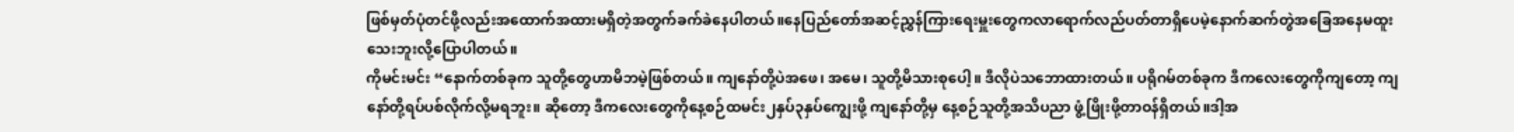ဖြစ်မှတ်ပုံတင်ဖို့လည်းအထောက်အထားမရှိတဲ့အတွက်ခက်ခဲနေပါတယ်။နေပြည်တော်အဆင့်ညွှန်ကြားရေးမှူးတွေကလာရောက်လည်ပတ်တာရှိပေမဲ့နောက်ဆက်တွဲအခြေအနေမထူးသေးဘူးလို့ပြောပါတယ်။
ကိုမင်းမင်း “နောက်တစ်ခုက သူတို့တွေဟာမိဘမဲ့ဖြစ်တယ်။ ကျနော်တို့ပဲအဖေ၊ အမေ၊ သူတို့မိသားစုပေါ့။ ဒီလိုပဲသဘောထားတယ်။ ပရိုဂမ်တစ်ခုက ဒီကလေးတွေကိုကျတော့ ကျနော်တို့ရပ်ပစ်လိုက်လို့မရဘူး။ ဆိုတော့ ဒီကလေးတွေကိုနေ့စဉ်ထမင်း၂နှပ်၃နှပ်ကျွေးဖို့ ကျနော်တို့မှ နေ့စဉ်သူတို့အသိပညာ ဖွံ့ဖြိုးဖို့တာဝန်ရှိတယ်။ဒါ့အ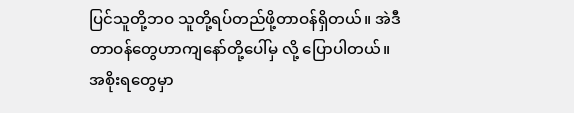ပြင်သူတို့ဘဝ သူတို့ရပ်တည်ဖို့တာဝန်ရှိတယ်။ အဲဒီတာဝန်တွေဟာကျနော်တို့ပေါ်မှ လို့ ပြောပါတယ်။
အစိုးရတွေမှာ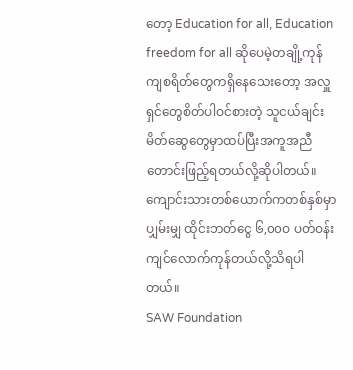တော့ Education for all, Education freedom for all ဆိုပေမဲ့တချို့ကုန်ကျစရိတ်တွေကရှိနေသေးတော့ အလှူရှင်တွေစိတ်ပါဝင်စားတဲ့ သူငယ်ချင်းမိတ်ဆွေတွေမှာထပ်ပြီးအကူအညီတောင်းဖြည့်ရတယ်လို့ဆိုပါတယ်။ ကျောင်းသားတစ်ယောက်ကတစ်နှစ်မှာပျှမ်းမျှ ထိုင်းဘတ်ငွေ ၆,၀၀ဝ ပတ်ဝန်းကျင်လောက်ကုန်တယ်လို့သိရပါတယ်။
SAW Foundation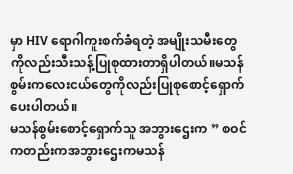မှာ HIV ရောဂါကူးစက်ခံရတဲ့ အမျိုးသမီးတွေကိုလည်းသီးသန့်ပြုစုထားတာရှိပါတယ်။မသန်စွမ်းကလေးငယ်တွေကိုလည်းပြုစုစောင့်ရှောက်ပေးပါတယ်။
မသန်စွမ်းစောင့်ရှောက်သူ အဘွားဌေးက ” စဝင်ကတည်းကအဘွားဌေးကမသန်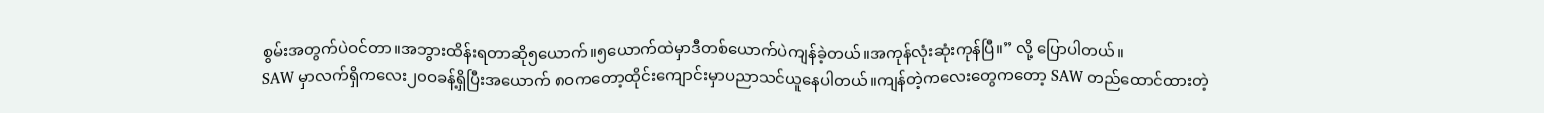စွမ်းအတွက်ပဲဝင်တာ။အဘွားထိန်းရတာဆို၅ယောက်။၅ယောက်ထဲမှာဒီတစ်ယောက်ပဲကျန်ခဲ့တယ်။အကုန်လုံးဆုံးကုန်ပြီ။” လို့ ပြောပါတယ်။
SAW မှာလက်ရှိကလေး၂၀ဝခန့်ရှိပြီးအယောက် ၈ဝကတော့ထိုင်းကျောင်းမှာပညာသင်ယူနေပါတယ်။ကျန်တဲ့ကလေးတွေကတော့ SAW တည်ထောင်ထားတဲ့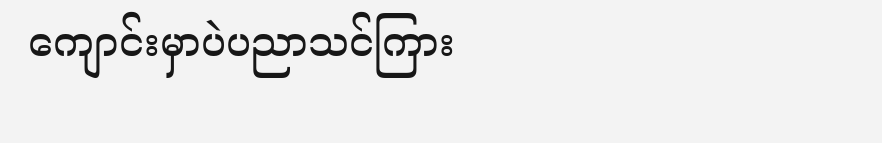ကျောင်းမှာပဲပညာသင်ကြား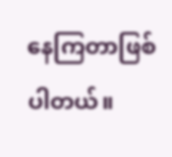နေကြတာဖြစ်ပါတယ်။